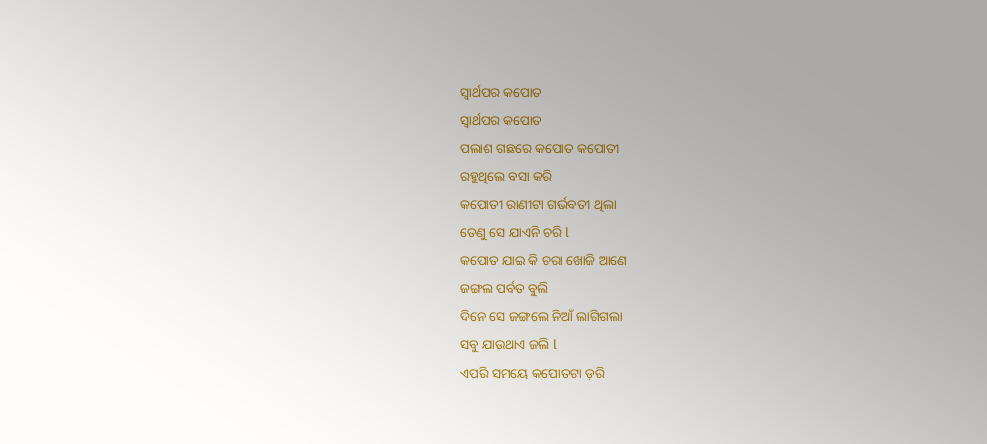ସ୍ୱାର୍ଥପର କପୋତ
ସ୍ୱାର୍ଥପର କପୋତ
ପଲାଶ ଗଛରେ କପୋତ କପୋତୀ
ରହୁଥିଲେ ବସା କରି
କପୋତୀ ରାଣୀଟା ଗର୍ଭବତୀ ଥିଲା
ତେଣୁ ସେ ଯାଏନି ଚରି l
କପୋତ ଯାଇ କି ଚରା ଖୋଜି ଆଣେ
ଜଙ୍ଗଲ ପର୍ବତ ବୁଲି
ଦିନେ ସେ ଜଙ୍ଗଲେ ନିଆଁ ଲାଗିଗଲା
ସବୁ ଯାଉଥାଏ ଜଲି l
ଏପରି ସମୟେ କପୋତଟା ଡ଼ରି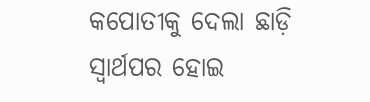କପୋତୀକୁ ଦେଲା ଛାଡ଼ି
ସ୍ୱାର୍ଥପର ହୋଇ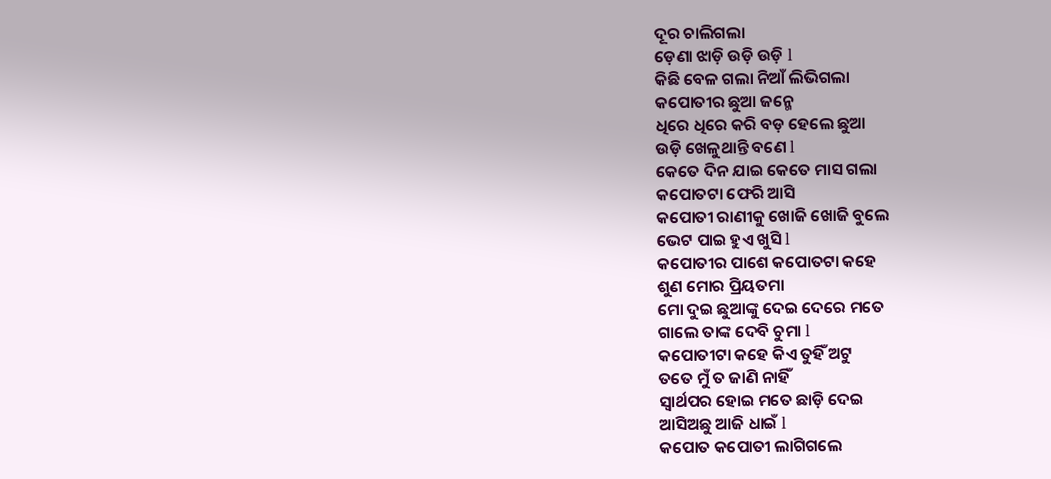ଦୂର ଚାଲିଗଲା
ଡ଼େଣା ଝାଡ଼ି ଉଡ଼ି ଉଡ଼ି l
କିଛି ବେଳ ଗଲା ନିଆଁ ଲିଭିଗଲା
କପୋତୀର ଛୁଆ ଜନ୍ମେ
ଧିରେ ଧିରେ କରି ବଡ଼ ହେଲେ ଛୁଆ
ଉଡ଼ି ଖେଳୁଥାନ୍ତି ବଣେ l
କେତେ ଦିନ ଯାଇ କେତେ ମାସ ଗଲା
କପୋତଟା ଫେରି ଆସି
କପୋତୀ ରାଣୀକୁ ଖୋଜି ଖୋଜି ବୁଲେ
ଭେଟ ପାଇ ହୁଏ ଖୁସି l
କପୋତୀର ପାଶେ କପୋତଟା କହେ
ଶୁଣ ମୋର ପ୍ରିୟତମା
ମୋ ଦୁଇ ଛୁଆଙ୍କୁ ଦେଇ ଦେରେ ମତେ
ଗାଲେ ତାଙ୍କ ଦେବି ଚୁମା l
କପୋତୀଟା କହେ କିଏ ତୁହିଁ ଅଟୁ
ତତେ ମୁଁ ତ ଜାଣି ନାହିଁ
ସ୍ୱାର୍ଥପର ହୋଇ ମତେ ଛାଡ଼ି ଦେଇ
ଆସିଅଛୁ ଆଜି ଧାଇଁ l
କପୋତ କପୋତୀ ଲାଗିଗଲେ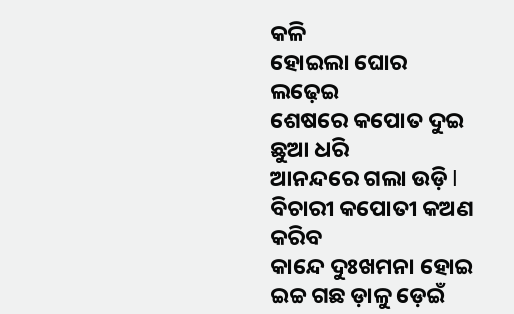କଳି
ହୋଇଲା ଘୋର ଲଢ଼େଇ
ଶେଷରେ କପୋତ ଦୁଇ ଛୁଆ ଧରି
ଆନନ୍ଦରେ ଗଲା ଉଡ଼ି l
ବିଚାରୀ କପୋତୀ କଅଣ କରିବ
କାନ୍ଦେ ଦୁଃଖମନା ହୋଇ
ଇଚ୍ଚ ଗଛ ଡ଼ାଳୁ ଡ଼େଇଁ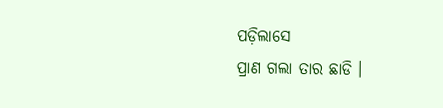ପଡ଼ିଲାସେ
ପ୍ରାଣ ଗଲା ତାର ଛାଡି ।